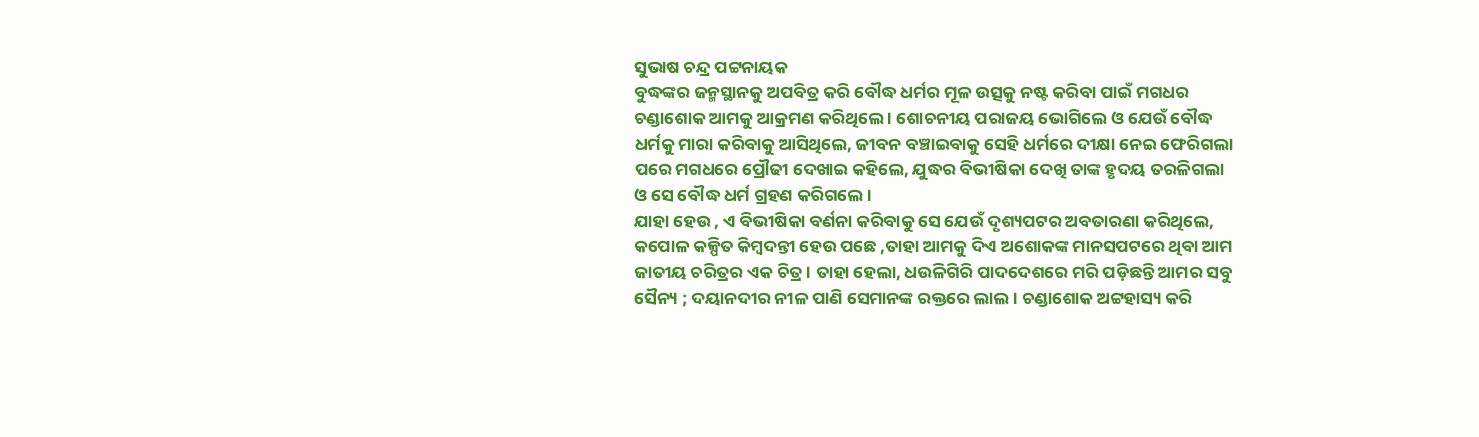ସୁଭାଷ ଚନ୍ଦ୍ର ପଟ୍ଟନାୟକ
ବୁଦ୍ଧଙ୍କର ଜନ୍ମସ୍ଥାନକୁ ଅପବିତ୍ର କରି ବୌଦ୍ଧ ଧର୍ମର ମୂଳ ଉତ୍ସକୁ ନଷ୍ଟ କରିବା ପାଇଁ ମଗଧର ଚଣ୍ଡାଶୋକ ଆମକୁ ଆକ୍ରମଣ କରିଥିଲେ । ଶୋଚନୀୟ ପରାଜୟ ଭୋଗିଲେ ଓ ଯେଉଁ ବୌଦ୍ଧ ଧର୍ମକୁ ମାରା କରିବାକୁ ଆସିଥିଲେ, ଜୀବନ ବଞ୍ଚାଇବାକୁ ସେହି ଧର୍ମରେ ଦୀକ୍ଷା ନେଇ ଫେରିଗଲା ପରେ ମଗଧରେ ପ୍ରୌଢୀ ଦେଖାଇ କହିଲେ, ଯୁଦ୍ଧର ବିଭୀଷିକା ଦେଖି ତାଙ୍କ ହୃଦୟ ତରଳିଗଲା ଓ ସେ ବୌଦ୍ଧ ଧର୍ମ ଗ୍ରହଣ କରିଗଲେ।
ଯାହା ହେଉ , ଏ ବିଭୀଷିକା ବର୍ଣନା କରିବାକୁ ସେ ଯେଉଁ ଦୃଶ୍ୟପଟର ଅବତାରଣା କରିଥିଲେ, କପୋଳ କଳ୍ପିତ କିମ୍ବଦନ୍ତୀ ହେଉ ପଛେ ,ତାହା ଆମକୁ ଦିଏ ଅଶୋକଙ୍କ ମାନସପଟରେ ଥିବା ଆମ ଜାତୀୟ ଚରିତ୍ରର ଏକ ଚିତ୍ର । ତାହା ହେଲା, ଧଉଳିଗିରି ପାଦଦେଶରେ ମରି ପଡ଼ିଛନ୍ତି ଆମର ସବୁ ସୈନ୍ୟ ; ଦୟାନଦୀର ନୀଳ ପାଣି ସେମାନଙ୍କ ରକ୍ତରେ ଲାଲ । ଚଣ୍ଡାଶୋକ ଅଟ୍ଟହାସ୍ୟ କରି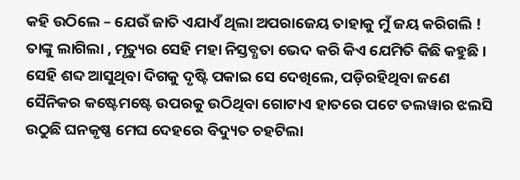କହି ଉଠିଲେ – ଯେଉଁ ଜାତି ଏଯାଏଁ ଥିଲା ଅପରାଜେୟ ତାହାକୁ ମୁଁ ଜୟ କରିଗଲି ! ତାଙ୍କୁ ଲାଗିଲା , ମୃତ୍ୟୁର ସେହି ମହା ନିସ୍ତବ୍ଧତା ଭେଦ କରି କିଏ ଯେମିତି କିଛି କହୁଛି । ସେହି ଶବ୍ଦ ଆସୁଥିବା ଦିଗକୁ ଦୃଷ୍ଟି ପକାଇ ସେ ଦେଖିଲେ, ପଡ଼ିରହିଥିବା ଜଣେ ସୈନିକର କଷ୍ଟେମଷ୍ଟେ ଉପରକୁ ଉଠିଥିବା ଗୋଟାଏ ହାତରେ ପଟେ ତଲୱାର ଝଲସି ଉଠୁଛି ଘନକୃଷ୍ଣ ମେଘ ଦେହରେ ବିଦ୍ୟୁତ ଚହଟିଲା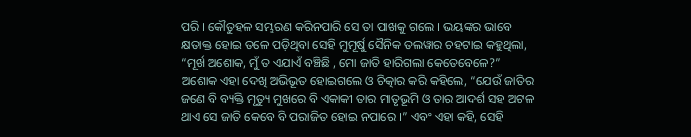ପରି । କୌତୁହଳ ସମ୍ଭରଣ କରିନପାରି ସେ ତା ପାଖକୁ ଗଲେ । ଭୟଙ୍କର ଭାବେ କ୍ଷତାକ୍ତ ହୋଇ ତଳେ ପଡ଼ିଥିବା ସେହି ମୁମୂର୍ଷୁ ସୈନିକ ତଲୱାର ଚହଟାଇ କହୁଥିଲା, “ମୂର୍ଖ ଅଶୋକ, ମୁଁ ତ ଏଯାଏଁ ବଞ୍ଚିଛି , ମୋ ଜାତି ହାରିଗଲା କେତେବେଳେ?”
ଅଶୋକ ଏହା ଦେଖି ଅଭିଭୂତ ହୋଇଗଲେ ଓ ଚିତ୍କାର କରି କହିଲେ, “ଯେଉଁ ଜାତିର ଜଣେ ବି ବ୍ୟକ୍ତି ମୃତ୍ୟୁ ମୁଖରେ ବି ଏକାକୀ ତାର ମାତୃଭୂମି ଓ ତାର ଆଦର୍ଶ ସହ ଅଟଳ ଥାଏ ସେ ଜାତି କେବେ ବି ପରାଜିତ ହୋଇ ନପାରେ ।” ଏବଂ ଏହା କହି, ସେହି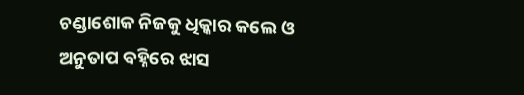ଚଣ୍ଡାଶୋକ ନିଜକୁ ଧିକ୍କାର କଲେ ଓ ଅନୁତାପ ବହ୍ନିରେ ଝାସ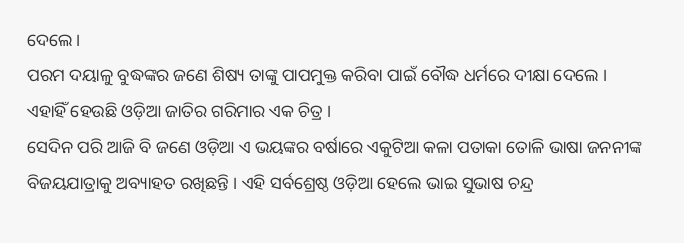ଦେଲେ ।
ପରମ ଦୟାଳୁ ବୁଦ୍ଧଙ୍କର ଜଣେ ଶିଷ୍ୟ ତାଙ୍କୁ ପାପମୁକ୍ତ କରିବା ପାଇଁ ବୌଦ୍ଧ ଧର୍ମରେ ଦୀକ୍ଷା ଦେଲେ ।
ଏହାହିଁ ହେଉଛି ଓଡ଼ିଆ ଜାତିର ଗରିମାର ଏକ ଚିତ୍ର ।
ସେଦିନ ପରି ଆଜି ବି ଜଣେ ଓଡ଼ିଆ ଏ ଭୟଙ୍କର ବର୍ଷାରେ ଏକୁଟିଆ କଳା ପତାକା ତୋଳି ଭାଷା ଜନନୀଙ୍କ ବିଜୟଯାତ୍ରାକୁ ଅବ୍ୟାହତ ରଖିଛନ୍ତି । ଏହି ସର୍ବଶ୍ରେଷ୍ଠ ଓଡ଼ିଆ ହେଲେ ଭାଇ ସୁଭାଷ ଚନ୍ଦ୍ର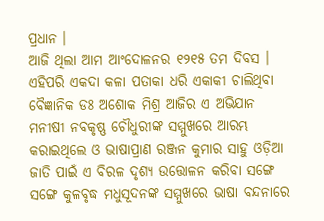ପ୍ରଧାନ ।
ଆଜି ଥିଲା ଆମ ଆଂଦୋଳନର ୧୨୧୫ ତମ ଦିବସ । ଏହିପରି ଏକଦା କଳା ପତାକା ଧରି ଏକାକୀ ଚାଲିଥିବା ବୈଜ୍ଞାନିକ ଡଃ ଅଶୋକ ମିଶ୍ର ଆଜିର ଏ ଅଭିଯାନ ମନୀଷୀ ନବକୃଷ୍ଣ ଚୌଧୁରୀଙ୍କ ସମ୍ମୁଖରେ ଆରମ୍ଭ କରାଇଥିଲେ ଓ ଭାଷାପ୍ରାଣ ରଞ୍ଜନ କୁମାର ସାହୁ ଓଡ଼ିଆ ଜାତି ପାଇଁ ଏ ବିରଳ ଦୃଶ୍ୟ ଉତ୍ତୋଳନ କରିବା ସଙ୍ଗେ ସଙ୍ଗେ କୁଳବୃଦ୍ଧ ମଧୁସୂଦନଙ୍କ ସମ୍ମୁଖରେ ଭାଷା ବନ୍ଦନାରେ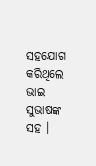ସହଯୋଗ କରିଥିଲେ ଭାଇ ସୁଭାଷଙ୍କ ସହ ।